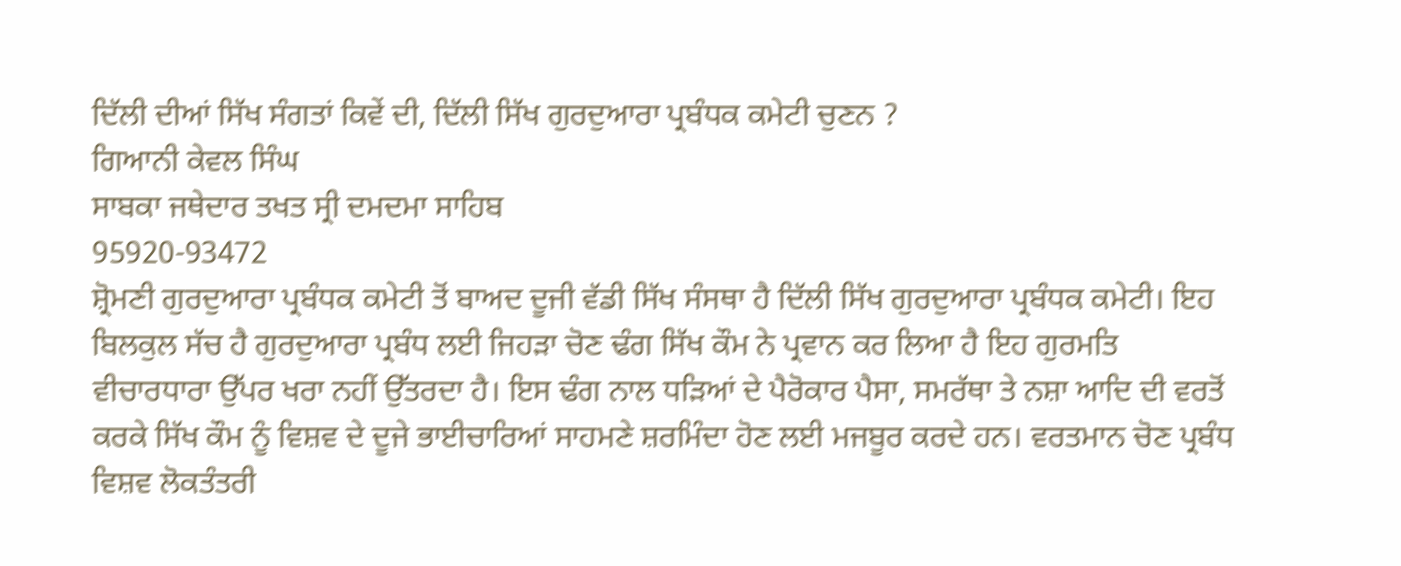ਦਿੱਲੀ ਦੀਆਂ ਸਿੱਖ ਸੰਗਤਾਂ ਕਿਵੇਂ ਦੀ, ਦਿੱਲੀ ਸਿੱਖ ਗੁਰਦੁਆਰਾ ਪ੍ਰਬੰਧਕ ਕਮੇਟੀ ਚੁਣਨ ?
ਗਿਆਨੀ ਕੇਵਲ ਸਿੰਘ
ਸਾਬਕਾ ਜਥੇਦਾਰ ਤਖਤ ਸ੍ਰੀ ਦਮਦਮਾ ਸਾਹਿਬ
95920-93472
ਸ਼੍ਰੋਮਣੀ ਗੁਰਦੁਆਰਾ ਪ੍ਰਬੰਧਕ ਕਮੇਟੀ ਤੋਂ ਬਾਅਦ ਦੂਜੀ ਵੱਡੀ ਸਿੱਖ ਸੰਸਥਾ ਹੈ ਦਿੱਲੀ ਸਿੱਖ ਗੁਰਦੁਆਰਾ ਪ੍ਰਬੰਧਕ ਕਮੇਟੀ। ਇਹ ਬਿਲਕੁਲ ਸੱਚ ਹੈ ਗੁਰਦੁਆਰਾ ਪ੍ਰਬੰਧ ਲਈ ਜਿਹੜਾ ਚੋਣ ਢੰਗ ਸਿੱਖ ਕੌਮ ਨੇ ਪ੍ਰਵਾਨ ਕਰ ਲਿਆ ਹੈ ਇਹ ਗੁਰਮਤਿ ਵੀਚਾਰਧਾਰਾ ਉੱਪਰ ਖਰਾ ਨਹੀਂ ਉੱਤਰਦਾ ਹੈ। ਇਸ ਢੰਗ ਨਾਲ ਧੜਿਆਂ ਦੇ ਪੈਰੋਕਾਰ ਪੈਸਾ, ਸਮਰੱਥਾ ਤੇ ਨਸ਼ਾ ਆਦਿ ਦੀ ਵਰਤੋਂ ਕਰਕੇ ਸਿੱਖ ਕੌਮ ਨੂੰ ਵਿਸ਼ਵ ਦੇ ਦੂਜੇ ਭਾਈਚਾਰਿਆਂ ਸਾਹਮਣੇ ਸ਼ਰਮਿੰਦਾ ਹੋਣ ਲਈ ਮਜਬੂਰ ਕਰਦੇ ਹਨ। ਵਰਤਮਾਨ ਚੋਣ ਪ੍ਰਬੰਧ ਵਿਸ਼ਵ ਲੋਕਤੰਤਰੀ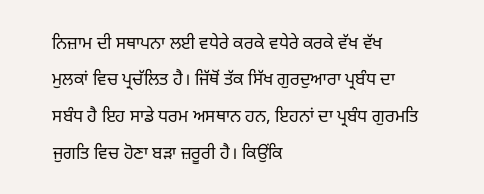ਨਿਜ਼ਾਮ ਦੀ ਸਥਾਪਨਾ ਲਈ ਵਧੇਰੇ ਕਰਕੇ ਵਧੇਰੇ ਕਰਕੇ ਵੱਖ ਵੱਖ ਮੁਲਕਾਂ ਵਿਚ ਪ੍ਰਚੱਲਿਤ ਹੈ। ਜਿੱਥੋਂ ਤੱਕ ਸਿੱਖ ਗੁਰਦੁਆਰਾ ਪ੍ਰਬੰਧ ਦਾ ਸਬੰਧ ਹੈ ਇਹ ਸਾਡੇ ਧਰਮ ਅਸਥਾਨ ਹਨ, ਇਹਨਾਂ ਦਾ ਪ੍ਰਬੰਧ ਗੁਰਮਤਿ ਜੁਗਤਿ ਵਿਚ ਹੋਣਾ ਬੜਾ ਜ਼ਰੂਰੀ ਹੈ। ਕਿਉਂਕਿ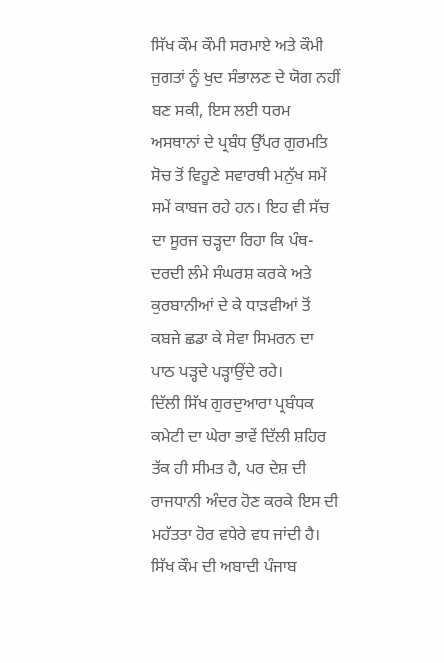ਸਿੱਖ ਕੌਮ ਕੌਮੀ ਸਰਮਾਏ ਅਤੇ ਕੌਮੀ ਜੁਗਤਾਂ ਨੂੰ ਖੁਦ ਸੰਭਾਲਣ ਦੇ ਯੋਗ ਨਹੀਂ ਬਣ ਸਕੀ, ਇਸ ਲਈ ਧਰਮ ਅਸਥਾਨਾਂ ਦੇ ਪ੍ਰਬੰਧ ਉੱਪਰ ਗੁਰਮਤਿ ਸੋਚ ਤੋਂ ਵਿਹੂਣੇ ਸਵਾਰਥੀ ਮਨੁੱਖ ਸਮੇਂ ਸਮੇਂ ਕਾਬਜ ਰਹੇ ਹਨ। ਇਹ ਵੀ ਸੱਚ ਦਾ ਸੂਰਜ ਚੜ੍ਹਦਾ ਰਿਹਾ ਕਿ ਪੰਥ-ਦਰਦੀ ਲੰਮੇ ਸੰਘਰਸ਼ ਕਰਕੇ ਅਤੇ ਕੁਰਬਾਨੀਆਂ ਦੇ ਕੇ ਧਾੜਵੀਆਂ ਤੋਂ ਕਬਜੇ ਛਡਾ ਕੇ ਸੇਵਾ ਸਿਮਰਨ ਦਾ ਪਾਠ ਪੜ੍ਹਦੇ ਪੜ੍ਹਾਉਂਦੇ ਰਹੇ।
ਦਿੱਲੀ ਸਿੱਖ ਗੁਰਦੁਆਰਾ ਪ੍ਰਬੰਧਕ ਕਮੇਟੀ ਦਾ ਘੇਰਾ ਭਾਵੇਂ ਦਿੱਲੀ ਸ਼ਹਿਰ ਤੱਕ ਹੀ ਸੀਮਤ ਹੈ, ਪਰ ਦੇਸ਼ ਦੀ ਰਾਜਧਾਨੀ ਅੰਦਰ ਹੋਣ ਕਰਕੇ ਇਸ ਦੀ ਮਹੱਤਤਾ ਹੋਰ ਵਧੇਰੇ ਵਧ ਜਾਂਦੀ ਹੈ। ਸਿੱਖ ਕੌਮ ਦੀ ਅਬਾਦੀ ਪੰਜਾਬ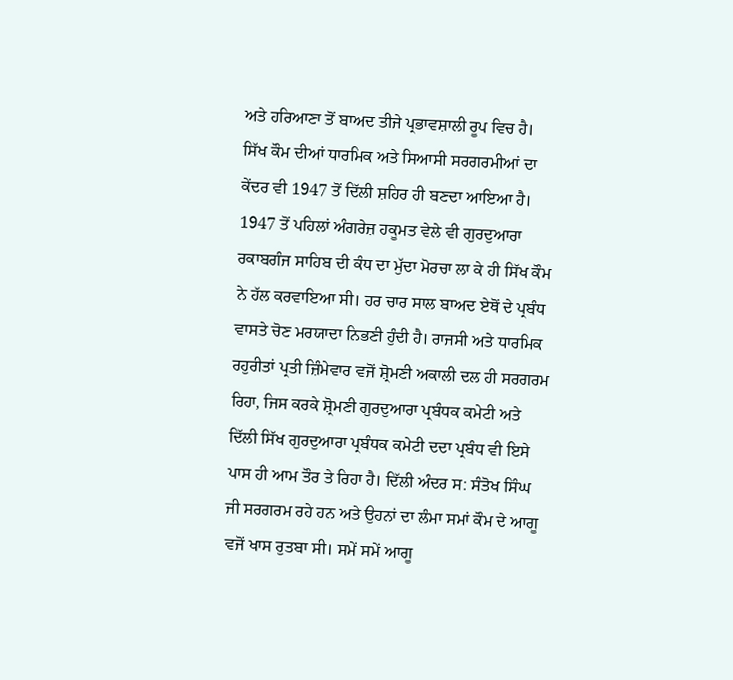ਅਤੇ ਹਰਿਆਣਾ ਤੋਂ ਬਾਅਦ ਤੀਜੇ ਪ੍ਰਭਾਵਸ਼ਾਲੀ ਰੂਪ ਵਿਚ ਹੈ।
ਸਿੱਖ ਕੌਮ ਦੀਆਂ ਧਾਰਮਿਕ ਅਤੇ ਸਿਆਸੀ ਸਰਗਰਮੀਆਂ ਦਾ ਕੇਂਦਰ ਵੀ 1947 ਤੋਂ ਦਿੱਲੀ ਸ਼ਹਿਰ ਹੀ ਬਣਦਾ ਆਇਆ ਹੈ। 1947 ਤੋਂ ਪਹਿਲਾਂ ਅੰਗਰੇਜ਼ ਹਕੂਮਤ ਵੇਲੇ ਵੀ ਗੁਰਦੁਆਰਾ ਰਕਾਬਗੰਜ ਸਾਹਿਬ ਦੀ ਕੰਧ ਦਾ ਮੁੱਦਾ ਮੋਰਚਾ ਲਾ ਕੇ ਹੀ ਸਿੱਖ ਕੌਮ ਨੇ ਹੱਲ ਕਰਵਾਇਆ ਸੀ। ਹਰ ਚਾਰ ਸਾਲ ਬਾਅਦ ਏਥੋਂ ਦੇ ਪ੍ਰਬੰਧ ਵਾਸਤੇ ਚੋਣ ਮਰਯਾਦਾ ਨਿਭਣੀ ਹੁੰਦੀ ਹੈ। ਰਾਜਸੀ ਅਤੇ ਧਾਰਮਿਕ ਰਹੁਰੀਤਾਂ ਪ੍ਰਤੀ ਜ਼ਿੰਮੇਵਾਰ ਵਜੋਂ ਸ਼੍ਰੋਮਣੀ ਅਕਾਲੀ ਦਲ ਹੀ ਸਰਗਰਮ ਰਿਹਾ, ਜਿਸ ਕਰਕੇ ਸ਼੍ਰੋਮਣੀ ਗੁਰਦੁਆਰਾ ਪ੍ਰਬੰਧਕ ਕਮੇਟੀ ਅਤੇ ਦਿੱਲੀ ਸਿੱਖ ਗੁਰਦੁਆਰਾ ਪ੍ਰਬੰਧਕ ਕਮੇਟੀ ਦਦਾ ਪ੍ਰਬੰਧ ਵੀ ਇਸੇ ਪਾਸ ਹੀ ਆਮ ਤੌਰ ਤੇ ਰਿਹਾ ਹੈ। ਦਿੱਲੀ ਅੰਦਰ ਸ: ਸੰਤੋਖ ਸਿੰਘ ਜੀ ਸਰਗਰਮ ਰਹੇ ਹਨ ਅਤੇ ਉਹਨਾਂ ਦਾ ਲੰਮਾ ਸਮਾਂ ਕੌਮ ਦੇ ਆਗੂ ਵਜੋਂ ਖਾਸ ਰੁਤਬਾ ਸੀ। ਸਮੇਂ ਸਮੇਂ ਆਗੂ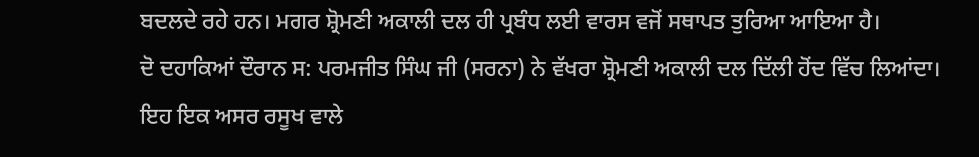ਬਦਲਦੇ ਰਹੇ ਹਨ। ਮਗਰ ਸ਼੍ਰੋਮਣੀ ਅਕਾਲੀ ਦਲ ਹੀ ਪ੍ਰਬੰਧ ਲਈ ਵਾਰਸ ਵਜੋਂ ਸਥਾਪਤ ਤੁਰਿਆ ਆਇਆ ਹੈ।
ਦੋ ਦਹਾਕਿਆਂ ਦੌਰਾਨ ਸ: ਪਰਮਜੀਤ ਸਿੰਘ ਜੀ (ਸਰਨਾ) ਨੇ ਵੱਖਰਾ ਸ਼੍ਰੋਮਣੀ ਅਕਾਲੀ ਦਲ ਦਿੱਲੀ ਹੋਂਦ ਵਿੱਚ ਲਿਆਂਦਾ। ਇਹ ਇਕ ਅਸਰ ਰਸੂਖ ਵਾਲੇ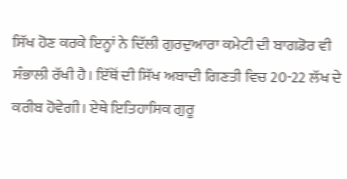ਸਿੱਖ ਹੋਣ ਕਰਕੇ ਇਨ੍ਹਾਂ ਨੇ ਦਿੱਲੀ ਗੁਰਦੁਆਰਾ ਕਮੇਟੀ ਦੀ ਬਾਗਡੋਰ ਵੀ ਸੰਭਾਲੀ ਰੱਖੀ ਹੈ। ਇੱਥੋਂ ਦੀ ਸਿੱਖ ਅਬਾਦੀ ਗਿਣਤੀ ਵਿਚ 20-22 ਲੱਖ ਦੇ ਕਰੀਬ ਹੋਵੇਗੀ। ਏਥੇ ਇਤਿਹਾਸਿਕ ਗੁਰੂ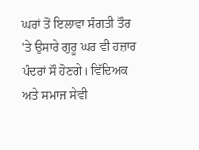ਘਰਾਂ ਤੋਂ ਇਲਾਵਾ ਸੰਗਤੀ ਤੌਰ 'ਤੇ ਉਸਾਰੇ ਗੁਰੂ ਘਰ ਵੀ ਹਜ਼ਾਰ ਪੰਦਰਾਂ ਸੌ ਹੋਣਗੇ। ਵਿੱਦਿਅਕ ਅਤੇ ਸਮਾਜ ਸੇਵੀ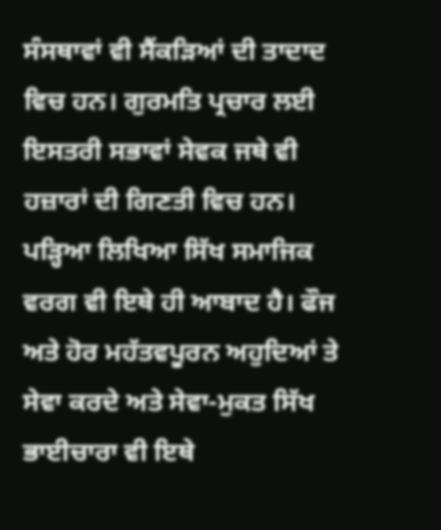ਸੰਸਥਾਵਾਂ ਵੀ ਸੈਂਕੜਿਆਂ ਦੀ ਤਾਦਾਦ ਵਿਚ ਹਨ। ਗੁਰਮਤਿ ਪ੍ਰਚਾਰ ਲਈ ਇਸਤਰੀ ਸਭਾਵਾਂ ਸੇਵਕ ਜਥੇ ਵੀ ਹਜ਼ਾਰਾਂ ਦੀ ਗਿਣਤੀ ਵਿਚ ਹਨ। ਪੜ੍ਹਿਆ ਲਿਖਿਆ ਸਿੱਖ ਸਮਾਜਿਕ ਵਰਗ ਵੀ ਇਥੇ ਹੀ ਆਬਾਦ ਹੈ। ਫੌਜ ਅਤੇ ਹੋਰ ਮਹੱਤਵਪੂਰਨ ਅਹੁਦਿਆਂ ਤੇ ਸੇਵਾ ਕਰਦੇ ਅਤੇ ਸੇਵਾ-ਮੁਕਤ ਸਿੱਖ ਭਾਈਚਾਰਾ ਵੀ ਇਥੇ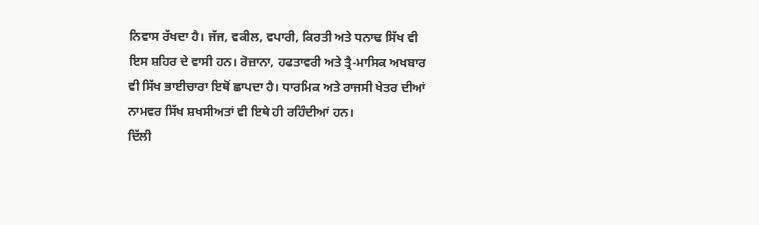ਨਿਵਾਸ ਰੱਖਦਾ ਹੈ। ਜੱਜ, ਵਕੀਲ, ਵਪਾਰੀ, ਕਿਰਤੀ ਅਤੇ ਧਨਾਢ ਸਿੱਖ ਵੀ ਇਸ ਸ਼ਹਿਰ ਦੇ ਵਾਸੀ ਹਨ। ਰੋਜ਼ਾਨਾ, ਹਫਤਾਵਰੀ ਅਤੇ ਤ੍ਰੈ-ਮਾਸਿਕ ਅਖਬਾਰ ਵੀ ਸਿੱਖ ਭਾਈਚਾਰਾ ਇਥੋਂ ਛਾਪਦਾ ਹੈ। ਧਾਰਮਿਕ ਅਤੇ ਰਾਜਸੀ ਖੇਤਰ ਦੀਆਂ ਨਾਮਵਰ ਸਿੱਖ ਸ਼ਖਸੀਅਤਾਂ ਵੀ ਇਥੇ ਹੀ ਰਹਿੰਦੀਆਂ ਹਨ।
ਦਿੱਲੀ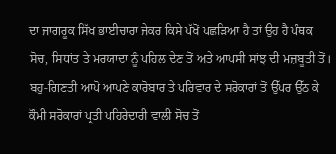ਦਾ ਜਾਗਰੂਕ ਸਿੱਖ ਭਾਈਚਾਰਾ ਜੇਕਰ ਕਿਸੇ ਪੱਖੋਂ ਪਛੜਿਆ ਹੈ ਤਾਂ ਉਹ ਹੈ ਪੰਥਕ ਸੋਚ, ਸਿਧਾਂਤ ਤੇ ਮਰਯਾਦਾ ਨੂੰ ਪਹਿਲ ਦੇਣ ਤੋਂ ਅਤੇ ਆਪਸੀ ਸਾਂਝ ਦੀ ਮਜ਼ਬੂਤੀ ਤੋਂ। ਬਹੁ-ਗਿਣਤੀ ਆਪੋ ਆਪਣੇ ਕਾਰੋਬਾਰ ਤੇ ਪਰਿਵਾਰ ਦੇ ਸਰੋਕਾਰਾਂ ਤੋਂ ਉੱਪਰ ਉੱਠ ਕੇ ਕੌਮੀ ਸਰੋਕਾਰਾਂ ਪ੍ਰਤੀ ਪਹਿਰੇਦਾਰੀ ਵਾਲੀ ਸੋਚ ਤੋਂ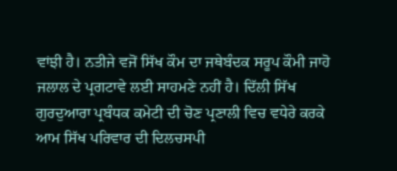ਵਾਂਝੀ ਹੈ। ਨਤੀਜੇ ਵਜੋਂ ਸਿੱਖ ਕੌਮ ਦਾ ਜਥੇਬੰਦਕ ਸਰੂਪ ਕੌਮੀ ਜਾਹੋ ਜਲਾਲ ਦੇ ਪ੍ਰਗਟਾਵੇ ਲਈ ਸਾਹਮਣੇ ਨਹੀਂ ਹੈ। ਦਿੱਲੀ ਸਿੱਖ ਗੁਰਦੁਆਰਾ ਪ੍ਰਬੰਧਕ ਕਮੇਟੀ ਦੀ ਚੋਣ ਪ੍ਰਣਾਲੀ ਵਿਚ ਵਧੇਰੇ ਕਰਕੇ ਆਮ ਸਿੱਖ ਪਰਿਵਾਰ ਦੀ ਦਿਲਚਸਪੀ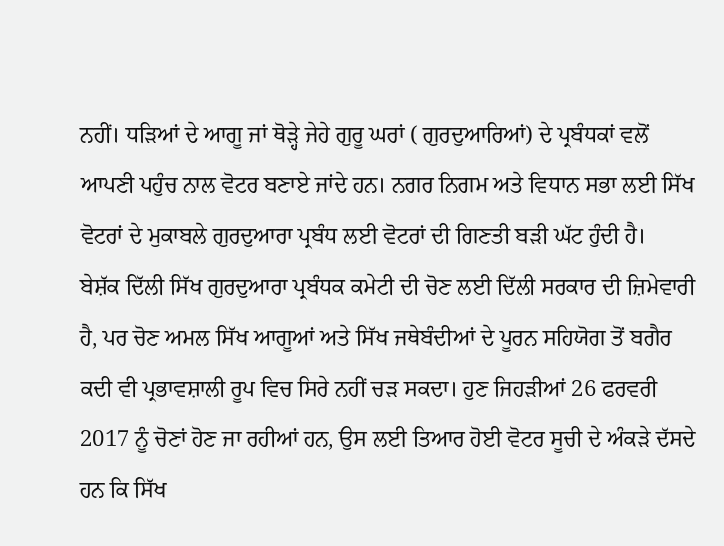ਨਹੀਂ। ਧੜਿਆਂ ਦੇ ਆਗੂ ਜਾਂ ਥੋੜ੍ਹੇ ਜੇਹੇ ਗੁਰੂ ਘਰਾਂ ( ਗੁਰਦੁਆਰਿਆਂ) ਦੇ ਪ੍ਰਬੰਧਕਾਂ ਵਲੋਂ ਆਪਣੀ ਪਹੁੰਚ ਨਾਲ ਵੋਟਰ ਬਣਾਏ ਜਾਂਦੇ ਹਨ। ਨਗਰ ਨਿਗਮ ਅਤੇ ਵਿਧਾਨ ਸਭਾ ਲਈ ਸਿੱਖ ਵੋਟਰਾਂ ਦੇ ਮੁਕਾਬਲੇ ਗੁਰਦੁਆਰਾ ਪ੍ਰਬੰਧ ਲਈ ਵੋਟਰਾਂ ਦੀ ਗਿਣਤੀ ਬੜੀ ਘੱਟ ਹੁੰਦੀ ਹੈ।
ਬੇਸ਼ੱਕ ਦਿੱਲੀ ਸਿੱਖ ਗੁਰਦੁਆਰਾ ਪ੍ਰਬੰਧਕ ਕਮੇਟੀ ਦੀ ਚੋਣ ਲਈ ਦਿੱਲੀ ਸਰਕਾਰ ਦੀ ਜ਼ਿਮੇਵਾਰੀ ਹੈ, ਪਰ ਚੋਣ ਅਮਲ ਸਿੱਖ ਆਗੂਆਂ ਅਤੇ ਸਿੱਖ ਜਥੇਬੰਦੀਆਂ ਦੇ ਪੂਰਨ ਸਹਿਯੋਗ ਤੋਂ ਬਗੈਰ ਕਦੀ ਵੀ ਪ੍ਰਭਾਵਸ਼ਾਲੀ ਰੂਪ ਵਿਚ ਸਿਰੇ ਨਹੀਂ ਚੜ ਸਕਦਾ। ਹੁਣ ਜਿਹੜੀਆਂ 26 ਫਰਵਰੀ 2017 ਨੂੰ ਚੋਣਾਂ ਹੋਣ ਜਾ ਰਹੀਆਂ ਹਨ, ਉਸ ਲਈ ਤਿਆਰ ਹੋਈ ਵੋਟਰ ਸੂਚੀ ਦੇ ਅੰਕੜੇ ਦੱਸਦੇ ਹਨ ਕਿ ਸਿੱਖ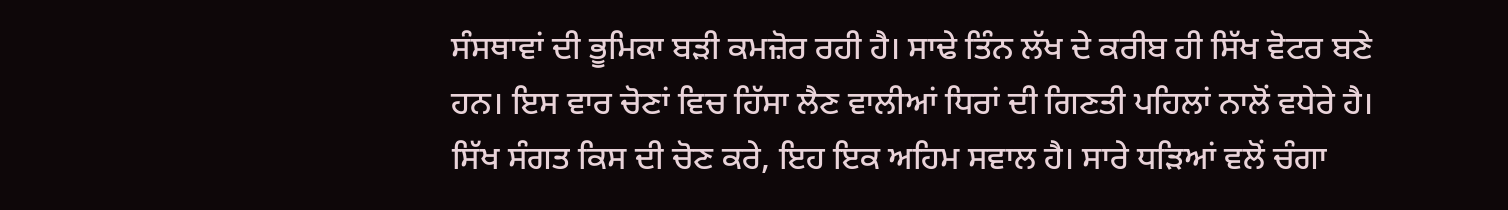ਸੰਸਥਾਵਾਂ ਦੀ ਭੂਮਿਕਾ ਬੜੀ ਕਮਜ਼ੋਰ ਰਹੀ ਹੈ। ਸਾਢੇ ਤਿੰਨ ਲੱਖ ਦੇ ਕਰੀਬ ਹੀ ਸਿੱਖ ਵੋਟਰ ਬਣੇ ਹਨ। ਇਸ ਵਾਰ ਚੋਣਾਂ ਵਿਚ ਹਿੱਸਾ ਲੈਣ ਵਾਲੀਆਂ ਧਿਰਾਂ ਦੀ ਗਿਣਤੀ ਪਹਿਲਾਂ ਨਾਲੋਂ ਵਧੇਰੇ ਹੈ। ਸਿੱਖ ਸੰਗਤ ਕਿਸ ਦੀ ਚੋਣ ਕਰੇ, ਇਹ ਇਕ ਅਹਿਮ ਸਵਾਲ ਹੈ। ਸਾਰੇ ਧੜਿਆਂ ਵਲੋਂ ਚੰਗਾ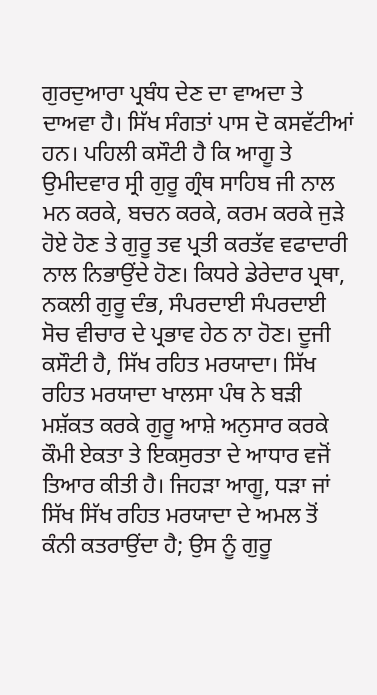ਗੁਰਦੁਆਰਾ ਪ੍ਰਬੰਧ ਦੇਣ ਦਾ ਵਾਅਦਾ ਤੇ ਦਾਅਵਾ ਹੈ। ਸਿੱਖ ਸੰਗਤਾਂ ਪਾਸ ਦੋ ਕਸਵੱਟੀਆਂ ਹਨ। ਪਹਿਲੀ ਕਸੌਟੀ ਹੈ ਕਿ ਆਗੂ ਤੇ ਉਮੀਦਵਾਰ ਸ੍ਰੀ ਗੁਰੂ ਗ੍ਰੰਥ ਸਾਹਿਬ ਜੀ ਨਾਲ ਮਨ ਕਰਕੇ, ਬਚਨ ਕਰਕੇ, ਕਰਮ ਕਰਕੇ ਜੁੜੇ ਹੋਏ ਹੋਣ ਤੇ ਗੁਰੂ ਤਵ ਪ੍ਰਤੀ ਕਰਤੱਵ ਵਫਾਦਾਰੀ ਨਾਲ ਨਿਭਾਉਂਦੇ ਹੋਣ। ਕਿਧਰੇ ਡੇਰੇਦਾਰ ਪ੍ਰਥਾ, ਨਕਲੀ ਗੁਰੂ ਦੰਭ, ਸੰਪਰਦਾਈ ਸੰਪਰਦਾਈ ਸੋਚ ਵੀਚਾਰ ਦੇ ਪ੍ਰਭਾਵ ਹੇਠ ਨਾ ਹੋਣ। ਦੂਜੀ ਕਸੌਟੀ ਹੈ, ਸਿੱਖ ਰਹਿਤ ਮਰਯਾਦਾ। ਸਿੱਖ ਰਹਿਤ ਮਰਯਾਦਾ ਖਾਲਸਾ ਪੰਥ ਨੇ ਬੜੀ ਮਸ਼ੱਕਤ ਕਰਕੇ ਗੁਰੂ ਆਸ਼ੇ ਅਨੁਸਾਰ ਕਰਕੇ ਕੌਮੀ ਏਕਤਾ ਤੇ ਇਕਸੁਰਤਾ ਦੇ ਆਧਾਰ ਵਜੋਂ ਤਿਆਰ ਕੀਤੀ ਹੈ। ਜਿਹੜਾ ਆਗੂ, ਧੜਾ ਜਾਂ ਸਿੱਖ ਸਿੱਖ ਰਹਿਤ ਮਰਯਾਦਾ ਦੇ ਅਮਲ ਤੋਂ ਕੰਨੀ ਕਤਰਾਉਂਦਾ ਹੈ; ਉਸ ਨੂੰ ਗੁਰੂ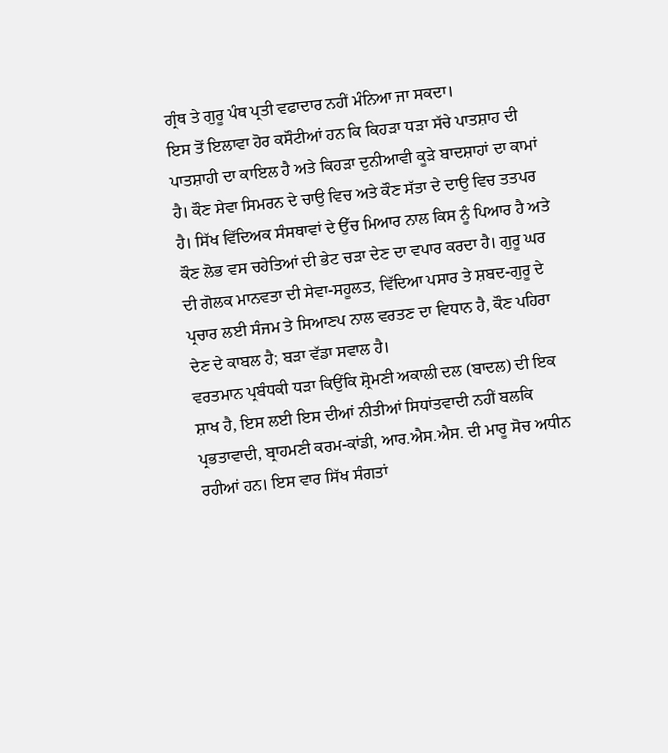ਗ੍ਰੰਥ ਤੇ ਗੁਰੂ ਪੰਥ ਪ੍ਰਤੀ ਵਫਾਦਾਰ ਨਹੀਂ ਮੰਨਿਆ ਜਾ ਸਕਦਾ।
ਇਸ ਤੋਂ ਇਲਾਵਾ ਹੋਰ ਕਸੌਟੀਆਂ ਹਨ ਕਿ ਕਿਹੜਾ ਧੜਾ ਸੱਚੇ ਪਾਤਸ਼ਾਹ ਦੀ ਪਾਤਸ਼ਾਹੀ ਦਾ ਕਾਇਲ ਹੈ ਅਤੇ ਕਿਹੜਾ ਦੁਨੀਆਵੀ ਕੂੜੇ ਬਾਦਸ਼ਾਹਾਂ ਦਾ ਕਾਮਾਂ ਹੈ। ਕੌਣ ਸੇਵਾ ਸਿਮਰਨ ਦੇ ਚਾਉ ਵਿਚ ਅਤੇ ਕੌਣ ਸੱਤਾ ਦੇ ਦਾਉ ਵਿਚ ਤਤਪਰ ਹੈ। ਸਿੱਖ ਵਿੱਦਿਅਕ ਸੰਸਥਾਵਾਂ ਦੇ ਉੱਚ ਮਿਆਰ ਨਾਲ ਕਿਸ ਨੂੰ ਪਿਆਰ ਹੈ ਅਤੇ ਕੌਣ ਲੋਭ ਵਸ ਚਹੇਤਿਆਂ ਦੀ ਭੇਟ ਚੜਾ ਦੇਣ ਦਾ ਵਪਾਰ ਕਰਦਾ ਹੈ। ਗੁਰੂ ਘਰ ਦੀ ਗੋਲਕ ਮਾਨਵਤਾ ਦੀ ਸੇਵਾ-ਸਹੂਲਤ, ਵਿੱਦਿਆ ਪਸਾਰ ਤੇ ਸ਼ਬਦ-ਗੁਰੂ ਦੇ ਪ੍ਰਚਾਰ ਲਈ ਸੰਜਮ ਤੇ ਸਿਆਣਪ ਨਾਲ ਵਰਤਣ ਦਾ ਵਿਧਾਨ ਹੈ, ਕੌਣ ਪਹਿਰਾ ਦੇਣ ਦੇ ਕਾਬਲ ਹੈ; ਬੜਾ ਵੱਡਾ ਸਵਾਲ ਹੈ।
ਵਰਤਮਾਨ ਪ੍ਰਬੰਧਕੀ ਧੜਾ ਕਿਉਂਕਿ ਸ਼੍ਰੋਮਣੀ ਅਕਾਲੀ ਦਲ (ਬਾਦਲ) ਦੀ ਇਕ ਸ਼ਾਖ ਹੈ, ਇਸ ਲਈ ਇਸ ਦੀਆਂ ਨੀਤੀਆਂ ਸਿਧਾਂਤਵਾਦੀ ਨਹੀਂ ਬਲਕਿ ਪ੍ਰਭਤਾਵਾਦੀ, ਬ੍ਰਾਹਮਣੀ ਕਰਮ-ਕਾਂਡੀ, ਆਰ.ਐਸ.ਐਸ. ਦੀ ਮਾਰੂ ਸੋਚ ਅਧੀਨ ਰਹੀਆਂ ਹਨ। ਇਸ ਵਾਰ ਸਿੱਖ ਸੰਗਤਾਂ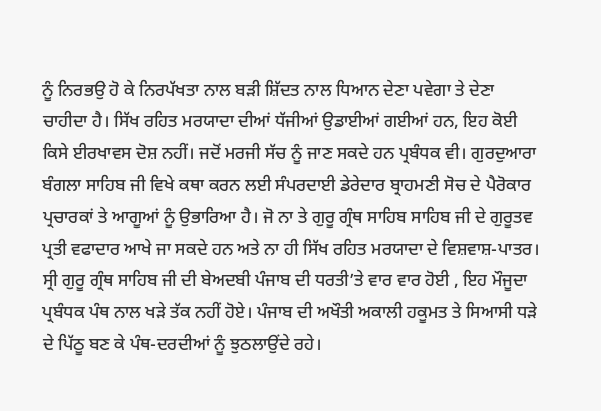ਨੂੰ ਨਿਰਭਉ ਹੋ ਕੇ ਨਿਰਪੱਖਤਾ ਨਾਲ ਬੜੀ ਸ਼ਿੱਦਤ ਨਾਲ ਧਿਆਨ ਦੇਣਾ ਪਵੇਗਾ ਤੇ ਦੇਣਾ ਚਾਹੀਦਾ ਹੈ। ਸਿੱਖ ਰਹਿਤ ਮਰਯਾਦਾ ਦੀਆਂ ਧੱਜੀਆਂ ਉਡਾਈਆਂ ਗਈਆਂ ਹਨ, ਇਹ ਕੋਈ ਕਿਸੇ ਈਰਖਾਵਸ ਦੋਸ਼ ਨਹੀਂ। ਜਦੋਂ ਮਰਜੀ ਸੱਚ ਨੂੰ ਜਾਣ ਸਕਦੇ ਹਨ ਪ੍ਰਬੰਧਕ ਵੀ। ਗੁਰਦੁਆਰਾ ਬੰਗਲਾ ਸਾਹਿਬ ਜੀ ਵਿਖੇ ਕਥਾ ਕਰਨ ਲਈ ਸੰਪਰਦਾਈ ਡੇਰੇਦਾਰ ਬ੍ਰਾਹਮਣੀ ਸੋਚ ਦੇ ਪੈਰੋਕਾਰ ਪ੍ਰਚਾਰਕਾਂ ਤੇ ਆਗੂਆਂ ਨੂੰ ਉਭਾਰਿਆ ਹੈ। ਜੋ ਨਾ ਤੇ ਗੁਰੂ ਗ੍ਰੰਥ ਸਾਹਿਬ ਸਾਹਿਬ ਜੀ ਦੇ ਗੁਰੂਤਵ ਪ੍ਰਤੀ ਵਫਾਦਾਰ ਆਖੇ ਜਾ ਸਕਦੇ ਹਨ ਅਤੇ ਨਾ ਹੀ ਸਿੱਖ ਰਹਿਤ ਮਰਯਾਦਾ ਦੇ ਵਿਸ਼ਵਾਸ਼-ਪਾਤਰ। ਸ੍ਰੀ ਗੁਰੂ ਗ੍ਰੰਥ ਸਾਹਿਬ ਜੀ ਦੀ ਬੇਅਦਬੀ ਪੰਜਾਬ ਦੀ ਧਰਤੀ’ਤੇ ਵਾਰ ਵਾਰ ਹੋਈ , ਇਹ ਮੌਜੂਦਾ ਪ੍ਰਬੰਧਕ ਪੰਥ ਨਾਲ ਖੜੇ ਤੱਕ ਨਹੀਂ ਹੋਏ। ਪੰਜਾਬ ਦੀ ਅਖੌਤੀ ਅਕਾਲੀ ਹਕੂਮਤ ਤੇ ਸਿਆਸੀ ਧੜੇ ਦੇ ਪਿੱਠੂ ਬਣ ਕੇ ਪੰਥ-ਦਰਦੀਆਂ ਨੂੰ ਝੁਠਲਾਉਂਦੇ ਰਹੇ।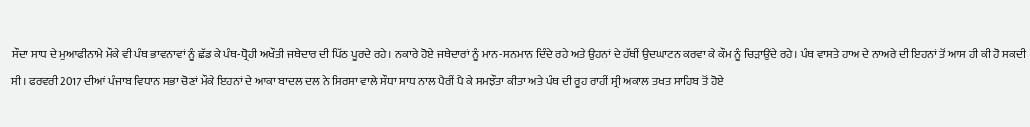ਸੌਦਾ ਸਾਧ ਦੇ ਮੁਆਫੀਨਾਮੇ ਮੌਕੇ ਵੀ ਪੰਥ ਭਾਵਨਾਵਾਂ ਨੂੰ ਛੱਡ ਕੇ ਪੰਥ-ਧ੍ਰੋਹੀ ਅਖੌਤੀ ਜਥੇਦਾਰ ਦੀ ਪਿੱਠ ਪੂਰਦੇ ਰਹੇ। ਨਕਾਰੇ ਹੋਏ ਜਥੇਦਾਰਾਂ ਨੂੰ ਮਾਨ-ਸਨਮਾਨ ਦਿੰਦੇ ਰਹੇ ਅਤੇ ਉਹਨਾਂ ਦੇ ਹੱਥੀਂ ਉਦਘਾਟਨ ਕਰਵਾ ਕੇ ਕੌਮ ਨੂੰ ਚਿੜਾਉਂਦੇ ਰਹੇ। ਪੰਥ ਵਾਸਤੇ ਹਾਅ ਦੇ ਨਾਅਰੇ ਦੀ ਇਹਨਾਂ ਤੋਂ ਆਸ ਹੀ ਕੀ ਹੋ ਸਕਦੀ ਸੀ। ਫਰਵਰੀ 2017 ਦੀਆਂ ਪੰਜਾਬ ਵਿਧਾਨ ਸਭਾ ਚੋਣਾਂ ਮੌਕੇ ਇਹਨਾਂ ਦੇ ਆਕਾ ਬਾਦਲ ਦਲ ਨੇ ਸਿਰਸਾ ਵਾਲੇ ਸੌਧਾ ਸਾਧ ਨਾਲ ਪੈਰੀਂ ਪੈ ਕੇ ਸਮਝੌਤਾ ਕੀਤਾ ਅਤੇ ਪੰਥ ਦੀ ਰੂਹ ਰਾਹੀਂ ਸ੍ਰੀ ਅਕਾਲ ਤਖਤ ਸਾਹਿਬ ਤੋਂ ਹੋਏ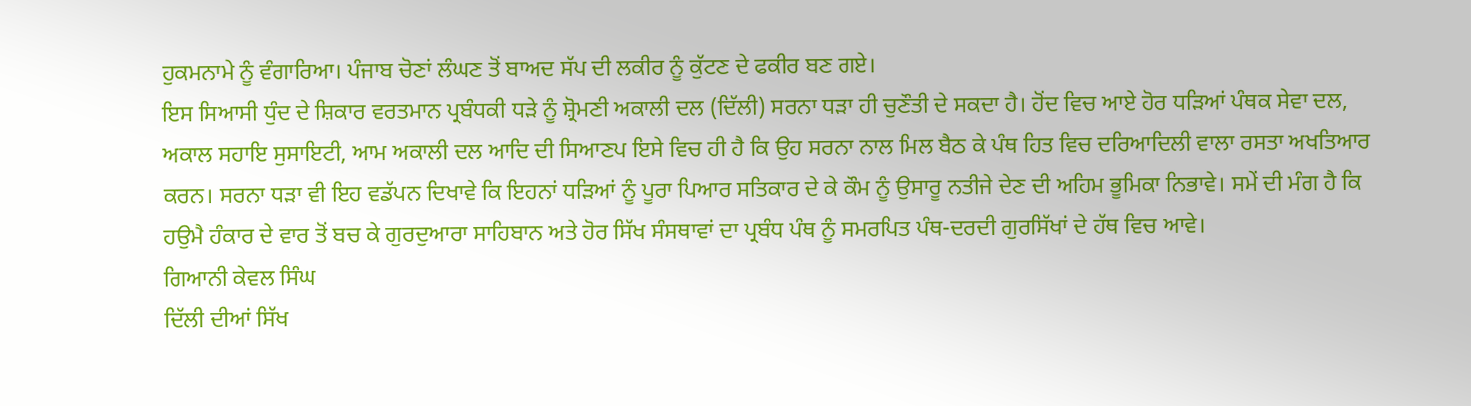ਹੁਕਮਨਾਮੇ ਨੂੰ ਵੰਗਾਰਿਆ। ਪੰਜਾਬ ਚੋਣਾਂ ਲੰਘਣ ਤੋਂ ਬਾਅਦ ਸੱਪ ਦੀ ਲਕੀਰ ਨੂੰ ਕੁੱਟਣ ਦੇ ਫਕੀਰ ਬਣ ਗਏ।
ਇਸ ਸਿਆਸੀ ਧੁੰਦ ਦੇ ਸ਼ਿਕਾਰ ਵਰਤਮਾਨ ਪ੍ਰਬੰਧਕੀ ਧੜੇ ਨੂੰ ਸ਼੍ਰੋਮਣੀ ਅਕਾਲੀ ਦਲ (ਦਿੱਲੀ) ਸਰਨਾ ਧੜਾ ਹੀ ਚੁਣੌਤੀ ਦੇ ਸਕਦਾ ਹੈ। ਹੋਂਦ ਵਿਚ ਆਏ ਹੋਰ ਧੜਿਆਂ ਪੰਥਕ ਸੇਵਾ ਦਲ, ਅਕਾਲ ਸਹਾਇ ਸੁਸਾਇਟੀ, ਆਮ ਅਕਾਲੀ ਦਲ ਆਦਿ ਦੀ ਸਿਆਣਪ ਇਸੇ ਵਿਚ ਹੀ ਹੈ ਕਿ ਉਹ ਸਰਨਾ ਨਾਲ ਮਿਲ ਬੈਠ ਕੇ ਪੰਥ ਹਿਤ ਵਿਚ ਦਰਿਆਦਿਲੀ ਵਾਲਾ ਰਸਤਾ ਅਖਤਿਆਰ ਕਰਨ। ਸਰਨਾ ਧੜਾ ਵੀ ਇਹ ਵਡੱਪਨ ਦਿਖਾਵੇ ਕਿ ਇਹਨਾਂ ਧੜਿਆਂ ਨੂੰ ਪੂਰਾ ਪਿਆਰ ਸਤਿਕਾਰ ਦੇ ਕੇ ਕੌਮ ਨੂੰ ਉਸਾਰੂ ਨਤੀਜੇ ਦੇਣ ਦੀ ਅਹਿਮ ਭੂਮਿਕਾ ਨਿਭਾਵੇ। ਸਮੇਂ ਦੀ ਮੰਗ ਹੈ ਕਿ ਹਉਮੈ ਹੰਕਾਰ ਦੇ ਵਾਰ ਤੋਂ ਬਚ ਕੇ ਗੁਰਦੁਆਰਾ ਸਾਹਿਬਾਨ ਅਤੇ ਹੋਰ ਸਿੱਖ ਸੰਸਥਾਵਾਂ ਦਾ ਪ੍ਰਬੰਧ ਪੰਥ ਨੂੰ ਸਮਰਪਿਤ ਪੰਥ-ਦਰਦੀ ਗੁਰਸਿੱਖਾਂ ਦੇ ਹੱਥ ਵਿਚ ਆਵੇ।
ਗਿਆਨੀ ਕੇਵਲ ਸਿੰਘ
ਦਿੱਲੀ ਦੀਆਂ ਸਿੱਖ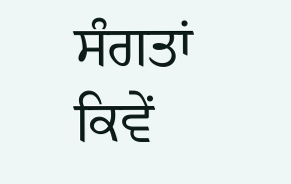ਸੰਗਤਾਂ ਕਿਵੇਂ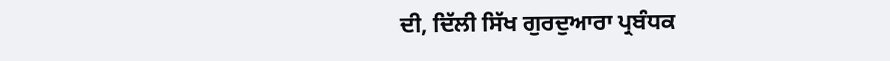ਦੀ, ਦਿੱਲੀ ਸਿੱਖ ਗੁਰਦੁਆਰਾ ਪ੍ਰਬੰਧਕ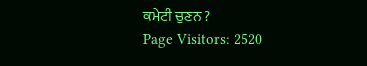ਕਮੇਟੀ ਚੁਣਨ ?
Page Visitors: 2520